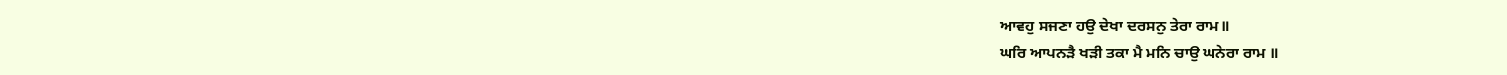ਆਵਹੁ ਸਜਣਾ ਹਉ ਦੇਖਾ ਦਰਸਨੁ ਤੇਰਾ ਰਾਮ॥
ਘਰਿ ਆਪਨੜੈ ਖੜੀ ਤਕਾ ਮੈ ਮਨਿ ਚਾਉ ਘਨੇਰਾ ਰਾਮ ॥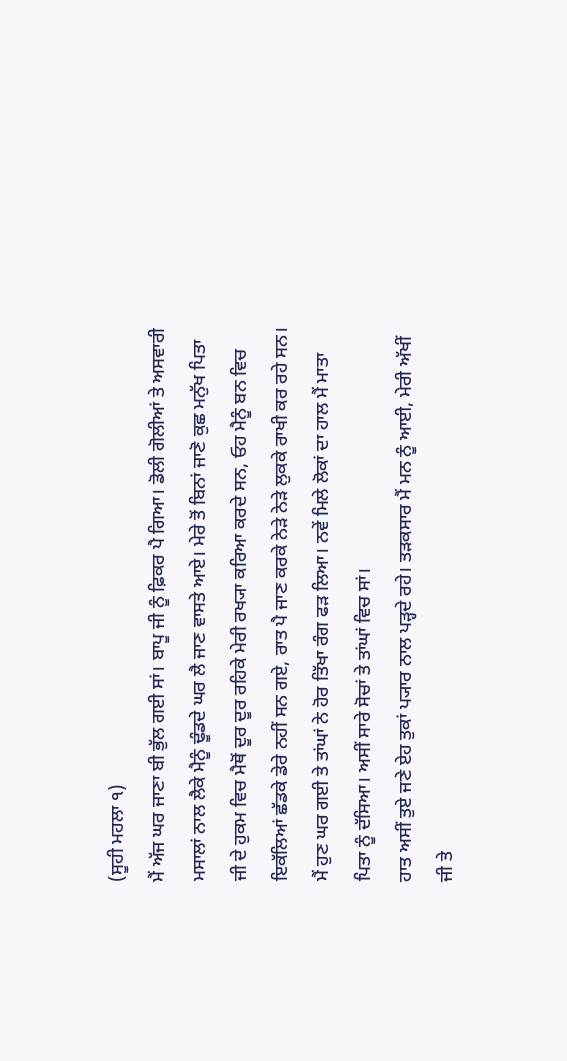(ਸੂਹੀ ਮਹਲਾ ੧)
ਮੈਂ ਅੱਜ ਘਰ ਜਾਣਾ ਬੀ ਭੁੱਲ ਗਈ ਸਾਂ। ਬਾਪੂ ਜੀ ਨੂੰ ਫ਼ਿਕਰ ਪੈ ਗਿਆ। ਡੋਲੀ ਗੋਲੀਆਂ ਤੇ ਅਸਵਾਰੀ ਮਸਾਲਾਂ ਨਾਲ ਲੈਕੇ ਮੈਨੂੰ ਢੂੰਡਦੇ ਘਰ ਲੈ ਜਾਣ ਵਾਸਤੇ ਆਏ। ਮੇਰੇ ਤੋਂ ਬਿਨਾਂ ਜਾਣੋ ਕੁਛ ਮਨੁੱਖ ਪਿਤਾ ਜੀ ਦੇ ਹੁਕਮ ਵਿਚ ਮੈਥੋਂ ਦੂਰ ਦੂਰ ਰਹਿਕੇ ਮੇਰੀ ਰਖ੍ਯਾ ਕਰਿਆ ਕਰਦੇ ਸਨ, ਓਹ ਮੈਨੂੰ ਬਨ ਵਿਚ ਇਕੱਲਿਆਂ ਛੱਡਕੇ ਡੇਰੇ ਨਹੀਂ ਸਨ ਗਏ, ਰਾਤ ਪੈ ਜਾਣ ਕਰਕੇ ਨੇੜੇ ਨੇੜੇ ਲੁਕਕੇ ਰਾਖੀ ਕਰ ਰਹੇ ਸਨ। ਮੈਂ ਹੁਣ ਘਰ ਗਈ ਤੇ ਤਾਂਘਾਂ ਨੇ ਹੋਰ ਤਿੱਖਾ ਰੰਗ ਫੜ ਲਿਆ। ਨਵੇਂ ਮਿਲੇ ਲੋਕਾਂ ਦਾ ਹਾਲ ਮੈਂ ਮਾਤਾ ਪਿਤਾ ਨੂੰ ਦੱਸਿਆ। ਅਸੀਂ ਸਾਰੇ ਸੋਚਾਂ ਤੇ ਤਾਂਘਾਂ ਵਿਚ ਸਾਂ।
ਹਾਤ ਅਸੀਂ ਤੁਏ ਜਣੇ ਏਹ ਤੁਕਾਂ ਪ੍ਯਾਰ ਨਾਲ ਪੜ੍ਹਦੇ ਰਹੇ। ਤੜਕਸਾਰ ਮੈਂ ਮਨ ਨੂੰ ਆਈ, ਮੇਰੀ ਅੱਖੀਂ ਜੀ ਤੇ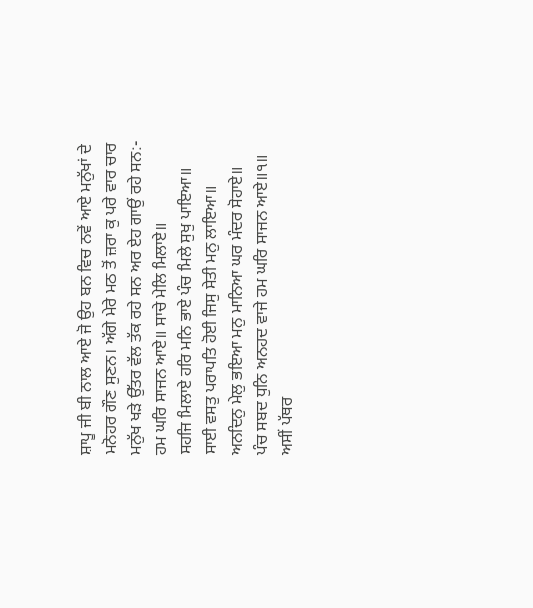ਸ਼ਾਪੂ ਜੀ ਬੀ ਨਾਲ ਆਏ ਜੋ ਉਹ ਬਨ ਵਿਚ ਨਵੇਂ ਆਏ ਮਨੁੱਖਾਂ ਦੇ ਮਨੋਹਰ ਗੌਣ ਸੁਣਨ। ਅੱਗੇ ਮੇਰੇ ਮਠ ਤੋਂ ਜ਼ਰਾ ਕੁ ਪਰੇ ਵਾਰ ਚਾਰ ਮਨੁੱਖ ਖੜੇ ਉੱਤਰ ਵੱਲ ਤੱਕ ਰਹੇ ਸਨ ਅਰ ਏਹ ਗਾਉਂ ਰਹੇ ਸਨ:-
ਹਮ ਘਰਿ ਸਾਜਨ ਆਏ॥ ਸਾਚੇ ਮੇਲਿ ਮਿਲਾਏ॥
ਸਹਜਿ ਮਿਲਾਏ ਹਰਿ ਮਨਿ ਭਾਏ ਪੰਚ ਮਿਲੇ ਸੁਖੁ ਪਾਇਆ॥
ਸਾਈ ਵਸਤੁ ਪਰਾਪਤਿ ਹੋਈ ਜਿਸੁ ਸੇਤੀ ਮਨੁ ਲਾਇਆ॥
ਅਨਦਿਨੁ ਮੇਲੁ ਭਇਆ ਮਨੁ ਮਾਨਿਆ ਘਰ ਮੰਦਰ ਸੋਹਾਏ॥
ਪੰਚ ਸਬਦ ਧੁਨਿ ਅਨਹਦ ਵਾਜੇ ਹਮ ਘਰਿ ਸਾਜਨ ਆਏ॥੧॥
ਅਸੀਂ ਪੱਥਰ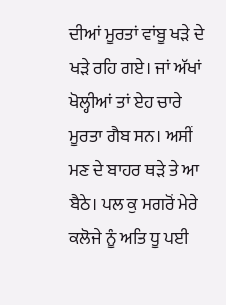ਦੀਆਂ ਮੂਰਤਾਂ ਵਾਂਬੂ ਖੜੇ ਦੇ ਖੜੇ ਰਹਿ ਗਏ। ਜਾਂ ਅੱਖਾਂ ਖੋਲ੍ਹੀਆਂ ਤਾਂ ਏਹ ਚਾਰੇ ਮੂਰਤਾ ਗੈਬ ਸਨ। ਅਸੀਂ ਮਣ ਦੇ ਬਾਹਰ ਥੜੇ ਤੇ ਆ ਬੈਠੇ। ਪਲ ਕੁ ਮਗਰੋਂ ਮੇਰੇ ਕਲੋਜੇ ਨੂੰ ਅਤਿ ਧੂ ਪਈ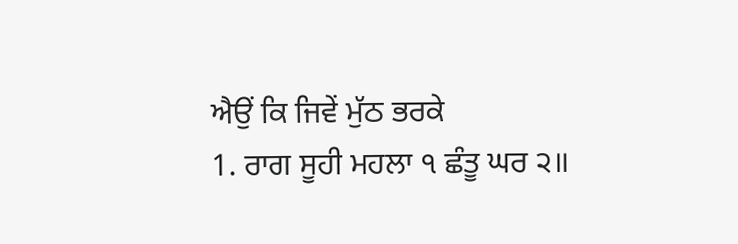ਐਉਂ ਕਿ ਜਿਵੇਂ ਮੁੱਠ ਭਰਕੇ
1. ਰਾਗ ਸੂਹੀ ਮਹਲਾ ੧ ਛੰਤੂ ਘਰ ੨॥